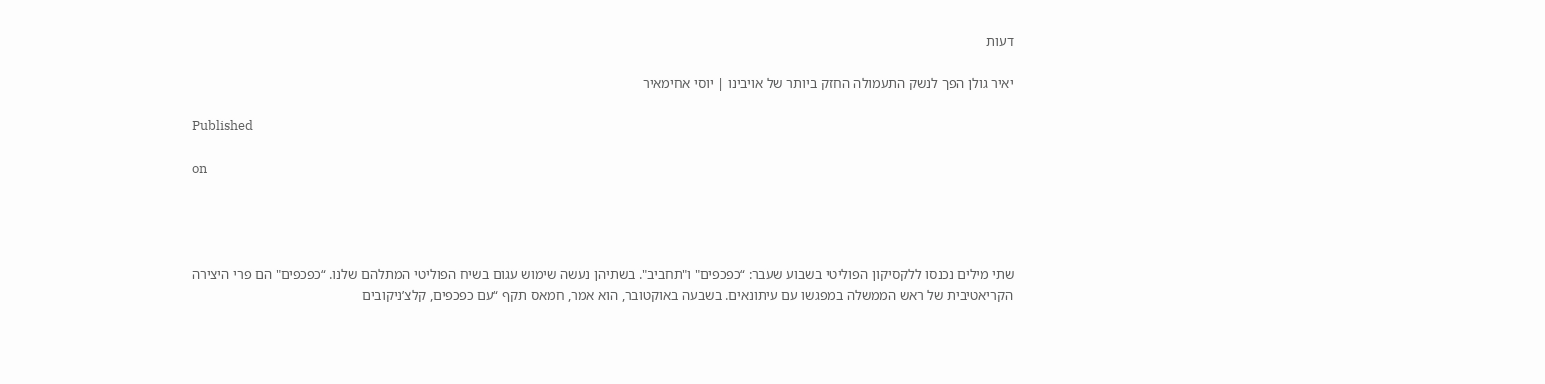דעות

יאיר גולן הפך לנשק התעמולה החזק ביותר של אויבינו | יוסי אחימאיר

Published

on




שתי מילים נכנסו ללקסיקון הפוליטי בשבוע שעבר: “כפכפים" ו"תחביב". בשתיהן נעשה שימוש עגום בשיח הפוליטי המתלהם שלנו. “כפכפים" הם פרי היצירה הקריאטיבית של ראש הממשלה במפגשו עם עיתונאים. בשבעה באוקטובר, הוא אמר, חמאס תקף “עם כפכפים, קלצ’ניקובים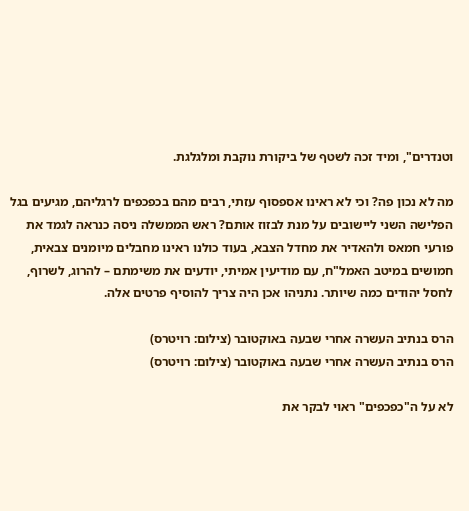וטנדרים", ומיד זכה לשטף של ביקורת נוקבת ומלגלגת.

מה לא נכון פה? וכי לא ראינו אספסוף עזתי, רבים מהם בכפכפים לרגליהם, מגיעים בגל הפלישה השני ליישובים על מנת לבזוז אותם? ראש הממשלה ניסה כנראה לגמד את פורעי חמאס ולהאדיר את מחדל הצבא, בעוד כולנו ראינו מחבלים מיומנים צבאית, חמושים במיטב האמל"ח, עם מודיעין אמיתי, יודעים את משימתם – להרוג, לשרוף, לחסל יהודים כמה שיותר. נתניהו אכן היה צריך להוסיף פרטים אלה.

הרס בנתיב העשרה אחרי שבעה באוקטובר (צילום: רויטרס)
הרס בנתיב העשרה אחרי שבעה באוקטובר (צילום: רויטרס)

לא על ה"כפכפים" ראוי לבקר את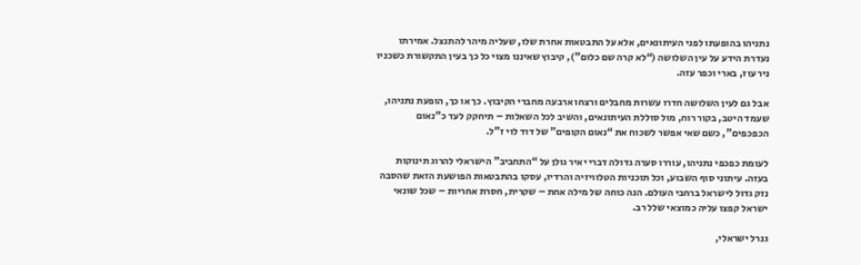נתניהו בהופעתו לפני העיתונאים, אלא על התבטאות אחרת שלו, שעליה מיהר להתנצל. אמירתו נעדרת הידע על עין השלושה (“לא קרה שם כלום"), קיבוץ שאיננו מצוי כל כך בעין התקשורת כשכניו ניר עוז, בארי וכפר עזה.

אבל גם לעין השלושה חדרו עשרות מחבלים ורצחו ארבעה מחברי הקיבוץ. כך או כך, הופעת נתניהו, שעמד היטב, בקור רוח, מול סוללת העיתונאים, והשיב לכל השאלות – תיחקק לעד כ"נאום הכפכפים", כשם שאי אפשר לשכוח את “נאום הקופים" של דוד לוי ז"ל.

לעומת כפכפי נתניהו, עוררו סערה גדולה דברי יאיר גולן על “התחביב" הישראלי להרוג תינוקות בעזה. עיתוני סוף השבוע, וכל תוכניות הטלוויזיה והרדיו, עסקו בהתבטאות הפושעת הזאת שהסבה נזק גדול לישראל ברחבי העולם. הנה כוחה של מילה אחת – שקרית, חסרת אחריות – שכל שונאי ישראל קפצו עליה כמוצאי שלל רב.

גנרל ישראלי,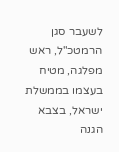לשעבר סגן הרמטכ"ל, ראש מפלגה, מטיח בעצמו בממשלת ישראל, בצבא הגנה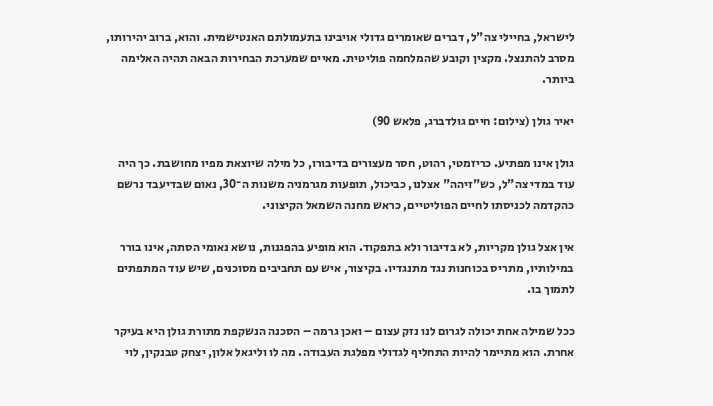לישראל, בחיילי צה"ל, דברים שאומרים גדולי אויבינו בתעמולתם האנטישמית. והוא, ברוב יהירותו, מסרב להתנצל. מקצין וקובע שהמלחמה פוליטית. מאיים שמערכת הבחירות הבאה תהיה האלימה ביותר.

יאיר גולן (צילום: חיים גולדברג, פלאש 90)

גולן אינו מפתיע. כריזמטי, רהוט, חסר מעצורים בדיבורו, כל מילה שיוצאת מפיו מחושבת. כך היה עוד במדי צה"ל, כש"זיהה" אצלנו, כביכול, תופעות מגרמניה משנות ה־30, נאום שבדיעבד נרשם כהקדמה לכניסתו לחיים הפוליטיים, כראש מחנה השמאל הקיצוני.

אין אצל גולן מקריות, לא בדיבור ולא בתפקוד. הוא מופיע בהפגנות, נושא נאומי הסתה, אינו בורר במילותיו, מתריס בכוחנות נגד מתנגדיו. בקיצור, איש עם תחביבים מסוכנים, שיש עוד המתפתים לתמוך בו.

ככל שמילה אחת יכולה לגרום לנו נזק עצום – ואכן גרמה – הסכנה הנשקפת מתורת גולן היא בעיקר אחרת. הוא מתיימר להיות התחליף לגדולי מפלגת העבודה. מה לו וליגאל אלון, יצחק טבנקין, לוי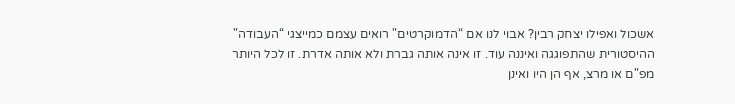אשכול ואפילו יצחק רבין? אבוי לנו אם “הדמוקרטים" רואים עצמם כמייצגי “העבודה" ההיסטורית שהתפוגגה ואיננה עוד. זו אינה אותה גברת ולא אותה אדרת. זו לכל היותר מפ"ם או מרצ, אף הן היו ואינן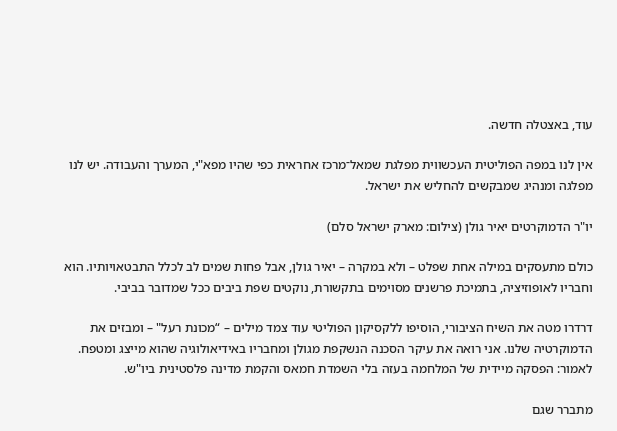עוד, באצטלה חדשה.

אין לנו במפה הפוליטית העכשווית מפלגת שמאל־מרכז אחראית כפי שהיו מפא"י, המערך והעבודה. יש לנו מפלגה ומנהיג שמבקשים להחליש את ישראל.

יו"ר הדמוקרטים יאיר גולן (צילום: מארק ישראל סלם)

כולם מתעסקים במילה אחת שפלט – ולא במקרה – יאיר גולן, אבל פחות שמים לב לכלל התבטאויותיו. הוא וחבריו לאופוזיציה, בתמיכת פרשנים מסוימים בתקשורת, נוקטים שפת ביבים ככל שמדובר בביבי.

דרדרו מטה את השיח הציבורי, הוסיפו ללקסיקון הפוליטי עוד צמד מילים – “מכונת רעל" – ומבזים את הדמוקרטיה שלנו. אני רואה את עיקר הסכנה הנשקפת מגולן ומחבריו באידיאולוגיה שהוא מייצג ומטפח. לאמור: הפסקה מיידית של המלחמה בעזה בלי השמדת חמאס והקמת מדינה פלסטינית ביו"ש.

מתברר שגם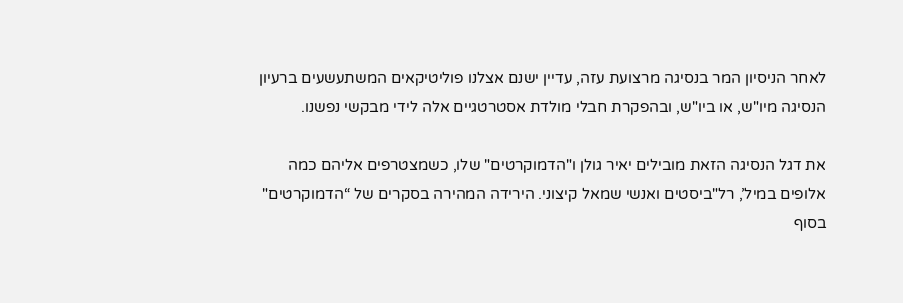לאחר הניסיון המר בנסיגה מרצועת עזה, עדיין ישנם אצלנו פוליטיקאים המשתעשעים ברעיון הנסיגה מיו"ש, או ביו"ש, ובהפקרת חבלי מולדת אסטרטגיים אלה לידי מבקשי נפשנו.

את דגל הנסיגה הזאת מובילים יאיר גולן ו"הדמוקרטים" שלו, כשמצטרפים אליהם כמה אלופים במיל’, רל"ביסטים ואנשי שמאל קיצוני. הירידה המהירה בסקרים של “הדמוקרטים" בסוף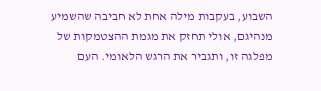השבוע, בעקבות מילה אחת לא חביבה שהשמיע מנהיגם, אולי תחזק את מגמת ההצטמקות של מפלגה זו, ותגביר את הרגש הלאומי. העם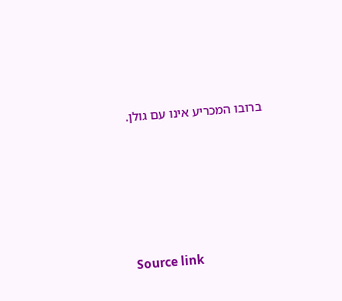ברובו המכריע אינו עם גולן.





Source link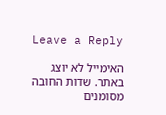Leave a Reply

האימייל לא יוצג באתר. שדות החובה מסומנים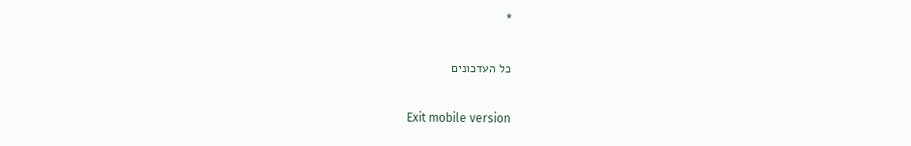*

כל העדכונים

Exit mobile version